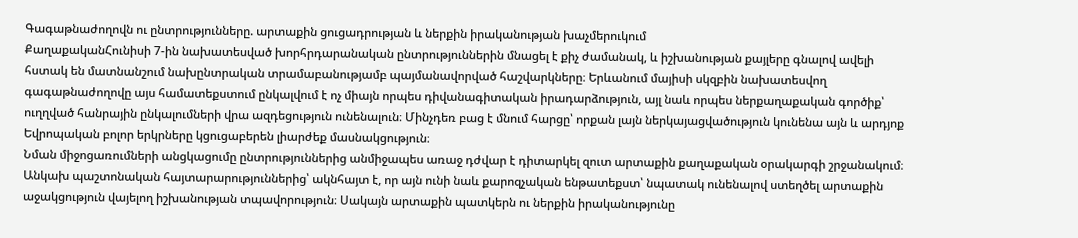Գագաթնաժողովն ու ընտրությունները. արտաքին ցուցադրության և ներքին իրականության խաչմերուկում
ՔաղաքականՀունիսի 7-ին նախատեսված խորհրդարանական ընտրություններին մնացել է քիչ ժամանակ, և իշխանության քայլերը գնալով ավելի հստակ են մատնանշում նախընտրական տրամաբանությամբ պայմանավորված հաշվարկները։ Երևանում մայիսի սկզբին նախատեսվող գագաթնաժողովը այս համատեքստում ընկալվում է ոչ միայն որպես դիվանագիտական իրադարձություն, այլ նաև որպես ներքաղաքական գործիք՝ ուղղված հանրային ընկալումների վրա ազդեցություն ունենալուն։ Մինչդեռ բաց է մնում հարցը՝ որքան լայն ներկայացվածություն կունենա այն և արդյոք Եվրոպական բոլոր երկրները կցուցաբերեն լիարժեք մասնակցություն։
Նման միջոցառումների անցկացումը ընտրություններից անմիջապես առաջ դժվար է դիտարկել զուտ արտաքին քաղաքական օրակարգի շրջանակում։ Անկախ պաշտոնական հայտարարություններից՝ ակնհայտ է, որ այն ունի նաև քարոզչական ենթատեքստ՝ նպատակ ունենալով ստեղծել արտաքին աջակցություն վայելող իշխանության տպավորություն։ Սակայն արտաքին պատկերն ու ներքին իրականությունը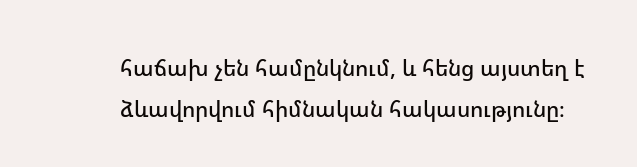հաճախ չեն համընկնում, և հենց այստեղ է ձևավորվում հիմնական հակասությունը։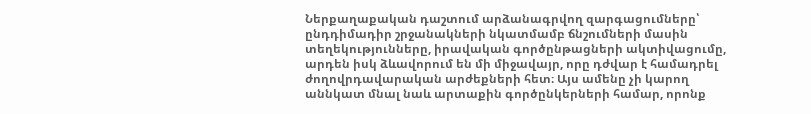Ներքաղաքական դաշտում արձանագրվող զարգացումները՝ ընդդիմադիր շրջանակների նկատմամբ ճնշումների մասին տեղեկությունները, իրավական գործընթացների ակտիվացումը, արդեն իսկ ձևավորում են մի միջավայր, որը դժվար է համադրել ժողովրդավարական արժեքների հետ։ Այս ամենը չի կարող աննկատ մնալ նաև արտաքին գործընկերների համար, որոնք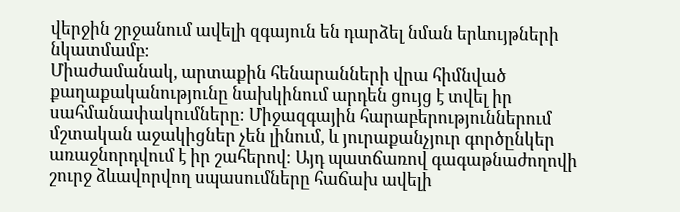վերջին շրջանում ավելի զգայուն են դարձել նման երևույթների նկատմամբ։
Միաժամանակ, արտաքին հենարանների վրա հիմնված քաղաքականությունը նախկինում արդեն ցույց է տվել իր սահմանափակումները։ Միջազգային հարաբերություններում մշտական աջակիցներ չեն լինում, և յուրաքանչյուր գործընկեր առաջնորդվում է իր շահերով։ Այդ պատճառով գագաթնաժողովի շուրջ ձևավորվող սպասումները հաճախ ավելի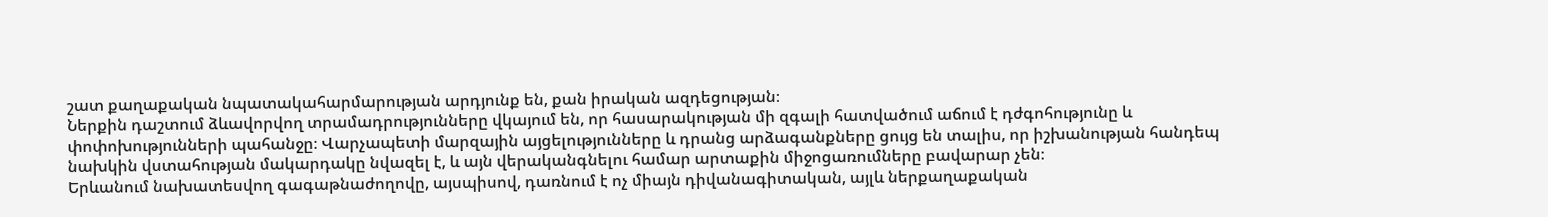շատ քաղաքական նպատակահարմարության արդյունք են, քան իրական ազդեցության։
Ներքին դաշտում ձևավորվող տրամադրությունները վկայում են, որ հասարակության մի զգալի հատվածում աճում է դժգոհությունը և փոփոխությունների պահանջը։ Վարչապետի մարզային այցելությունները և դրանց արձագանքները ցույց են տալիս, որ իշխանության հանդեպ նախկին վստահության մակարդակը նվազել է, և այն վերականգնելու համար արտաքին միջոցառումները բավարար չեն։
Երևանում նախատեսվող գագաթնաժողովը, այսպիսով, դառնում է ոչ միայն դիվանագիտական, այլև ներքաղաքական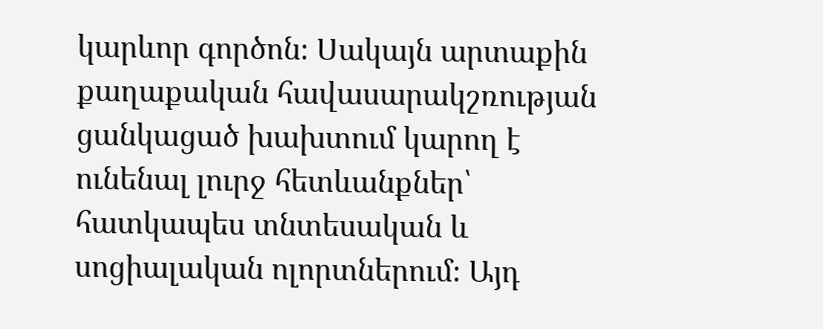կարևոր գործոն։ Սակայն արտաքին քաղաքական հավասարակշռության ցանկացած խախտում կարող է ունենալ լուրջ հետևանքներ՝ հատկապես տնտեսական և սոցիալական ոլորտներում։ Այդ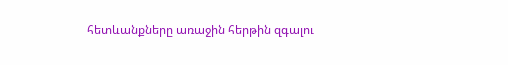հետևանքները առաջին հերթին զգալու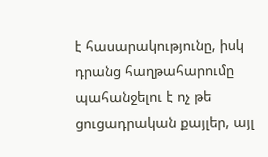է հասարակությունը, իսկ դրանց հաղթահարումը պահանջելու է ոչ թե ցուցադրական քայլեր, այլ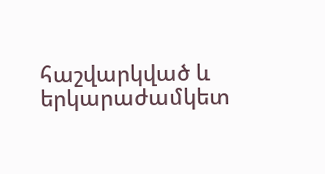հաշվարկված և երկարաժամկետ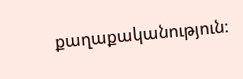քաղաքականություն։